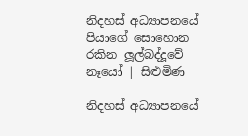නිදහස් අධ්‍යාපනයේ පියාගේ සොහොන රකින ලූල්බද්දූවේ නෑයෝ | සිළුමිණ

නිදහස් අධ්‍යාපනයේ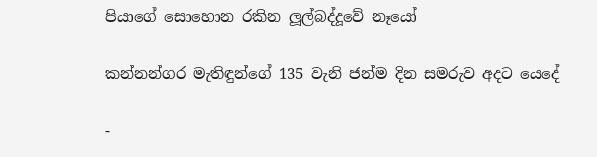පියාගේ සොහොන රකින ලූල්බද්දූවේ නෑයෝ

කන්නන්ගර මැතිඳුන්ගේ 135 වැනි ජන්ම දින සමරුව අදට යෙදේ

-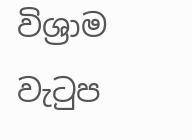විශ්‍රාම වැටුප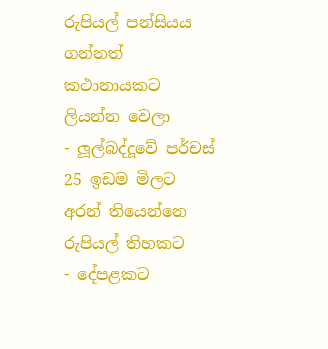රුපියල් පන්සියය ගන්නත් කථානායකට ලියන්න වෙලා
- ලූල්බද්දූවේ පර්චස් 25 ඉඩම මිලට අරන් තියෙන්නෙ රුපියල් තිහකට
- දේපළකට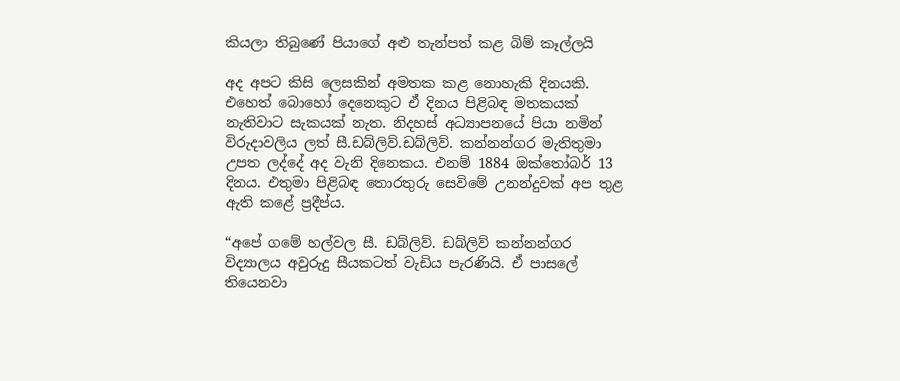කියලා තිබුණේ පියාගේ අළු තැන්පත් කළ බිම් කෑල්ලයි

අද අපට කිසි ලෙසකින් අමතක කළ නොහැකි දිනයකි. එහෙත් බොහෝ දෙනෙකුට ඒ දිනය පිළිබඳ මතකයක් නැතිවාට සැකයක් නැත. නිදහස් අධ්‍යාපනයේ පියා නමින් විරුදාවලිය ලත් සී.ඩබ්ලිව්.ඩබ්ලිව්. කන්නන්ගර මැතිතුමා උපත ලද්දේ අද වැනි දිනෙකය. එනම් 1884 ඔක්තෝබර් 13 දිනය. එතුමා පිළිබඳ තොරතුරු සෙවිමේ උනන්දුවක් අප තුළ ඇති කළේ ප්‍රදීප්ය.

“අපේ ගමේ හල්වල සී. ඩබ්ලිව්. ඩබ්ලිව් කන්නන්ගර විද්‍යාලය අවුරුදු සීයකටත් වැඩිය පැරණියි. ඒ පාසලේ තියෙනවා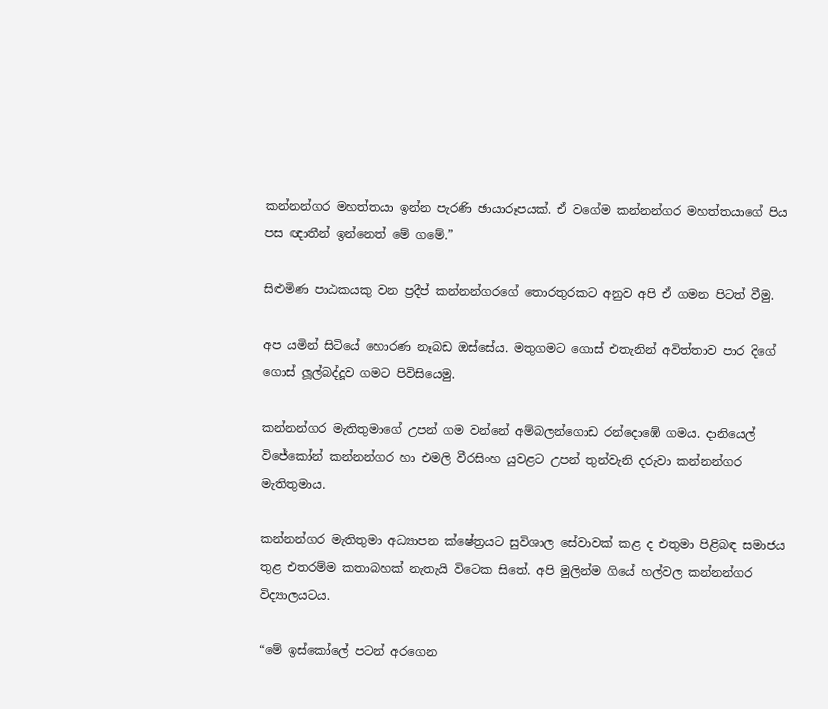කන්නන්ගර මහත්තයා ඉන්න පැරණි ඡායාරූපයක්. ඒ වගේම කන්නන්ගර මහත්තයාගේ පිය පස ඥාතීන් ඉන්නෙත් මේ ගමේ.”

සිළුමිණ පාඨකයකු වන ප්‍රදීප් කන්නන්ගරගේ තොරතුරකට අනුව අපි ඒ ගමන පිටත් වීමු.

අප යමින් සිටියේ හොරණ නෑබඩ ඔස්සේය. මතුගමට ගොස් එතැනින් අවිත්තාව පාර දිගේ ගොස් ලූල්බද්දූව ගමට පිවිසියෙමු.

කන්නන්ගර මැතිතුමාගේ උපන් ගම වන්නේ අම්බලන්ගොඩ රන්දොඹේ ගමය. දානියෙල් විජේකෝන් කන්නන්ගර හා එමලි වීරසිංහ යුවළට උපන් තුන්වැනි දරුවා කන්නන්ගර මැතිතුමාය.

කන්නන්ගර මැතිතුමා අධ්‍යාපන ක්ෂේත්‍රයට සුවිශාල සේවාවක් කළ ද එතුමා පිළිබඳ සමාජය තුළ එතරම්ම කතාබහක් නැතැයි විටෙක සිතේ. අපි මුලින්ම ගියේ හල්වල කන්නන්ගර විද්‍යාලයටය.

“මේ ඉස්කෝලේ පටන් අරගෙන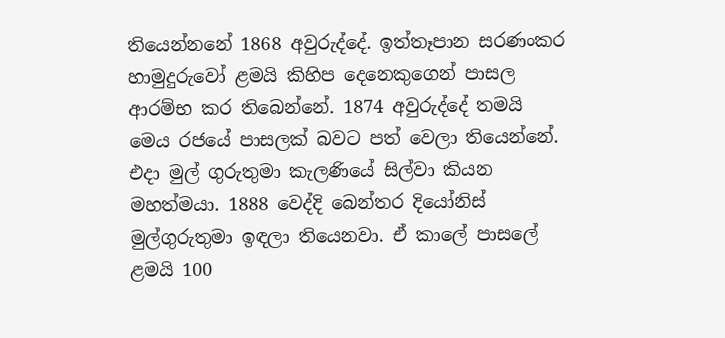තියෙන්නනේ 1868 අවුරුද්දේ. ඉත්තෑපාන සරණංකර හාමුදුරුවෝ ළමයි කිහිප දෙනෙකුගෙන් පාසල ආරම්භ කර තිබෙන්නේ. 1874 අවුරුද්දේ තමයි මෙය රජයේ පාසලක් බවට පත් වෙලා තියෙන්නේ. එදා මුල් ගුරුතුමා කැලණියේ සිල්වා කියන මහත්මයා. 1888 වෙද්දි බෙන්තර දියෝනිස් මුල්ගුරුතුමා ඉඳලා තියෙනවා. ඒ කාලේ පාසලේ ළමයි 100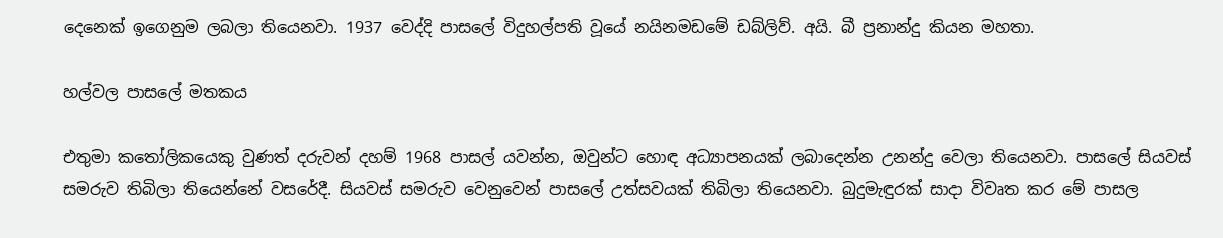දෙනෙක් ඉගෙනුම ලබලා තියෙනවා. 1937 වෙද්දි පාසලේ විදුහල්පති වූයේ නයිනමඩමේ ඩබ්ලිව්. අයි. බී ප්‍රනාන්දු කියන මහතා.

හල්වල පාසලේ මතකය

එතුමා කතෝලිකයෙකු වුණත් දරුවන් දහම් 1968 පාසල් යවන්න, ඔවුන්ට හොඳ අධ්‍යාපනයක් ලබාදෙන්න උනන්දු වෙලා තියෙනවා. පාසලේ සියවස් සමරුව තිබිලා තියෙන්නේ වසරේදී. සියවස් සමරුව වෙනුවෙන් පාසලේ උත්සවයක් තිබිලා තියෙනවා. බුදුමැඳුරක් සාදා විවෘත කර මේ පාසල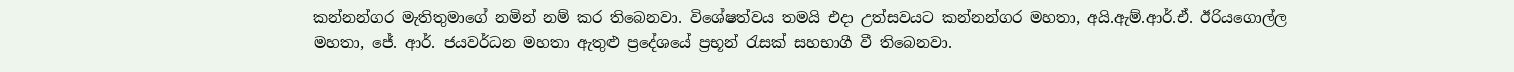කන්නන්ගර මැතිතුමාගේ නමින් නම් කර තිබෙනවා. විශේෂත්වය තමයි එදා උත්සවයට කන්නන්ගර මහතා, අයි.ඇම්.ආර්.ඒ. ඊරියගොල්ල මහතා, ජේ. ආර්. ජයවර්ධන මහතා ඇතුළු ප්‍රදේශයේ ප්‍රභූන් රැසක් සහභාගී වී තිබෙනවා.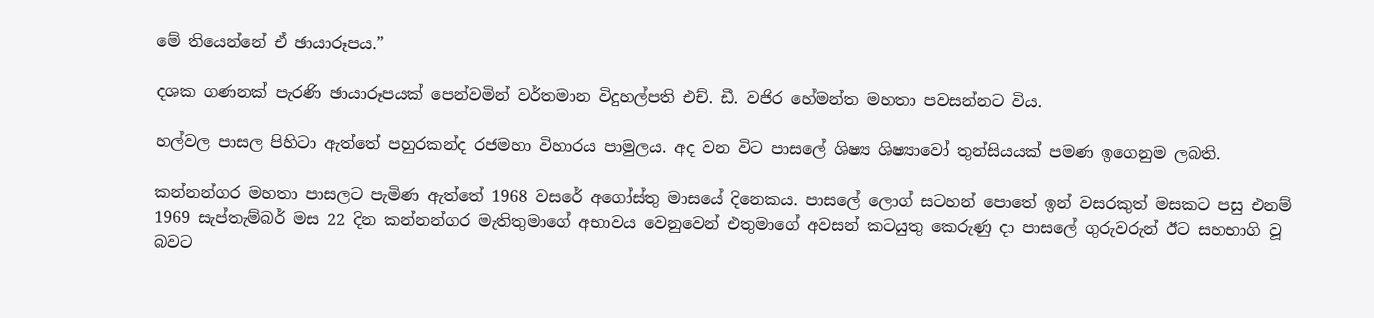මේ තියෙන්නේ ඒ ඡායාරූපය.”

දශක ගණනක් පැරණි ඡායාරූපයක් පෙන්වමින් වර්තමාන විදුහල්පති එච්. ඩී. වජිර හේමන්ත මහතා පවසන්නට විය.

හල්වල පාසල පිහිටා ඇත්තේ පහුරකන්ද රජමහා විහාරය පාමුලය. අද වන විට පාසලේ ශිෂ්‍ය ශිෂ්‍යාවෝ තුන්සියයක් පමණ ඉගෙනුම ලබති.

කන්නන්ගර මහතා පාසලට පැමිණ ඇත්තේ 1968 වසරේ අගෝස්තු මාසයේ දිනෙකය. පාසලේ ලොග් සටහන් පොතේ ඉන් වසරකුත් මසකට පසු එනම් 1969 සැප්තැම්බර් මස 22 දින කන්නන්ගර මැතිතුමාගේ අභාවය වෙනුවෙන් එතුමාගේ අවසන් කටයුතු කෙරුණු දා පාසලේ ගුරුවරුන් ඊට සහභාගි වූ බවට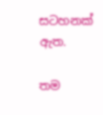සටහනක් ඇත.

තම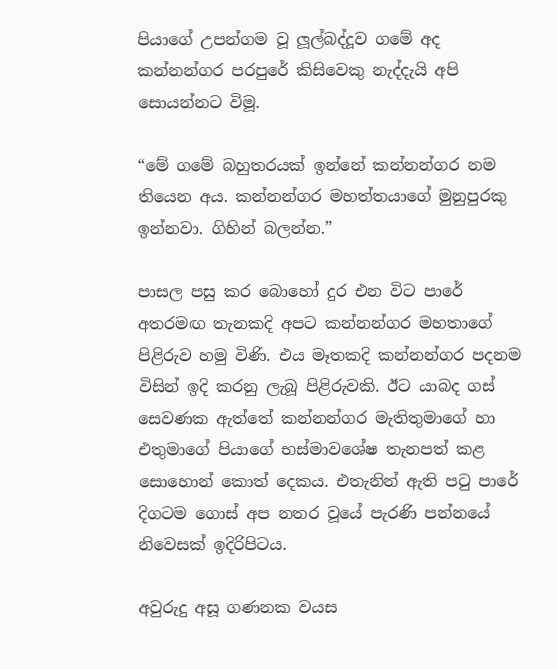පියාගේ උපන්ගම වූ ලූල්බද්දූව ගමේ අද කන්නන්ගර පරපුරේ කිසිවෙකු නැද්දැයි අපි සොයන්නට විමූ.

“මේ ගමේ බහුතරයක් ඉන්නේ කන්නන්ගර නම තියෙන අය. කන්නන්ගර මහත්තයාගේ මුනුපුරකු ඉන්නවා. ගිහින් බලන්න.”

පාසල පසු කර බොහෝ දුර එන විට පාරේ අතරමඟ තැනකදි අපට කන්නන්ගර මහතාගේ පිළිරුව හමු විණි. එය මෑතකදි කන්නන්ගර පදනම විසින් ඉදි කරනු ලැබූ පිළිරුවකි. ඊට යාබද ගස් සෙවණක ඇත්තේ කන්නන්ගර මැතිතුමාගේ හා එතුමාගේ පියාගේ භස්මාවශේෂ තැනපත් කළ සොහොන් කොත් දෙකය. එතැනින් ඇති පටු පාරේ දිගටම ගොස් අප නතර වූයේ පැරණි පන්නයේ නිවෙසක් ඉදිරිපිටය.

අවුරුදු අසූ ගණනක වයස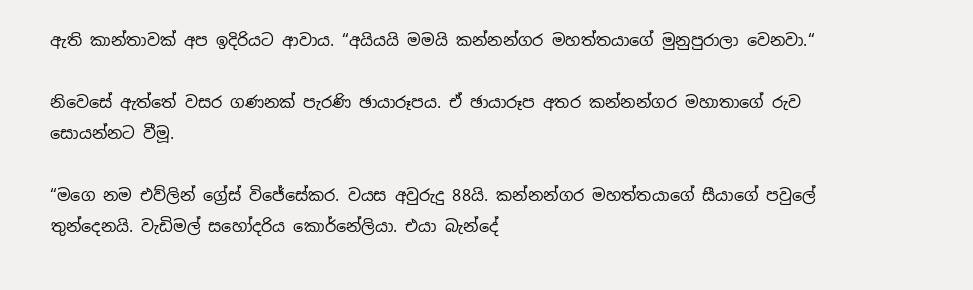ඇති කාන්තාවක් අප ඉදිරියට ආවාය. “අයියයි මමයි කන්නන්ගර මහත්තයාගේ මුනුපුරාලා වෙනවා.“

නිවෙසේ ඇත්තේ වසර ගණනක් පැරණි ඡායාරූපය. ඒ ඡායාරූප අතර කන්නන්ගර මහාතාගේ රුව සොයන්නට වීමූ.

“මගෙ නම එව්ලින් ග්‍රේස් විජේසේකර. වයස අවුරුදු 88යි. කන්නන්ගර මහත්තයාගේ සීයාගේ පවුලේ තුන්දෙනයි. වැඩිමල් සහෝදරිය කොර්නේලියා. එයා බැන්දේ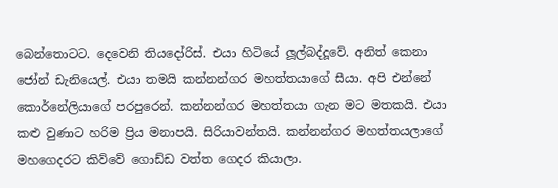බෙන්තොටට. දෙවෙනි තියදෝරිස්. එයා හිටියේ ලූල්බද්දූවේ. අනිත් කෙනා ජෝන් ඩැනියෙල්. එයා තමයි කන්නන්ගර මහත්තයාගේ සීයා. අපි එන්නේ කොර්නේලියාගේ පරපුරෙන්. කන්නන්ගර මහත්තයා ගැන මට මතකයි. එයා කළු වුණාට හරිම ප්‍රිය මනාපයි. සිරියාවන්තයි. කන්නන්ගර මහත්තයලාගේ මහගෙදරට කිව්වේ ගොඩ්ඩ වත්ත ගෙදර කියාලා.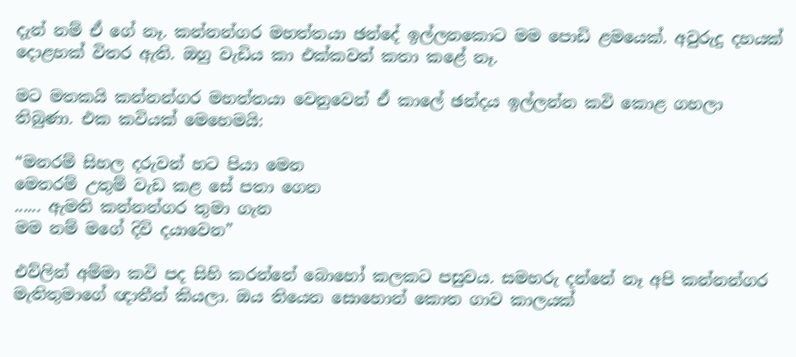දැන් නම් ඒ ගේ නෑ. කන්නන්ගර මහත්තයා ඡන්දේ ඉල්ලනකොට මම පොඩි ළමයෙක්. අවුරුදු දහයක් දොළහක් විතර ඇති. ඔහු වැඩිය කා එක්කවත් කතා කළේ නෑ.

මට මතකයි කන්නන්ගර මහත්තයා වෙනුවෙන් ඒ කාලේ ඡන්දය ඉල්ලන්න කවි කොළ ගහලා තිබුණා. එක කවියක් මෙහෙමයි:

“මනරම් සිහල දරුවන් හට පියා මෙන
මෙතරම් උතුම් වැඩ කළ සේ පතා ගෙන
...... ඇමති කන්නන්ගර තුමා ගැන
මම නම් මගේ දිවි දයාවෙන”

එව්ලින් අම්මා කවි පද සිහි කරන්නේ බොහෝ කලකට පසුවය. සමහරු දන්නේ නෑ අපි කන්නන්ගර මැතිතුමාගේ ඥාතීන් කියලා. ඔය තියෙන සොහොන් කොත ගාව කාලයක්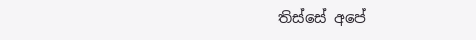තිස්සේ අපේ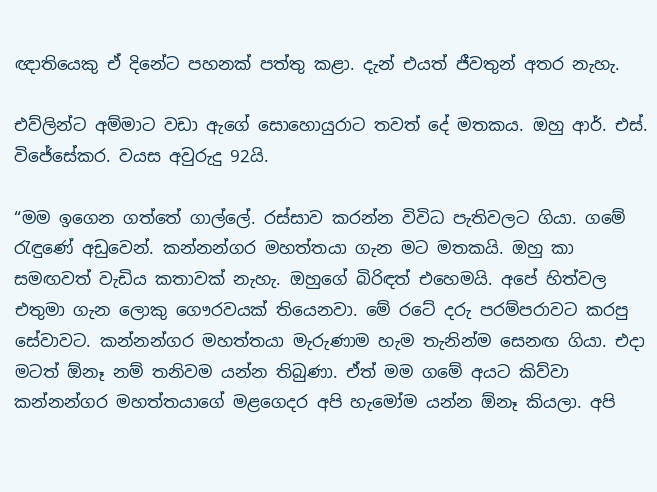ඥාතියෙකු ඒ දිනේට පහනක් පත්තු කළා. දැන් එයත් ජීවතුන් අතර නැහැ.

එව්ලින්ට අම්මාට වඩා ඇගේ සොහොයුරාට තවත් දේ මතකය. ඔහු ආර්. එස්. විජේසේකර. වයස අවුරුදු 92යි.

“මම ඉගෙන ගත්තේ ගාල්ලේ. රස්සාව කරන්න විවිධ පැතිවලට ගියා. ගමේ රැඳුණේ අඩුවෙන්. කන්නන්ගර මහත්තයා ගැන මට මතකයි. ඔහු කා සමඟවත් වැඩිය කතාවක් නැහැ. ඔහුගේ බිරිඳත් එහෙමයි. අපේ හිත්වල එතුමා ගැන ලොකු ගෞරවයක් තියෙනවා. මේ රටේ දරු පරම්පරාවට කරපු සේවාවට. කන්නන්ගර මහත්තයා මැරුණාම හැම තැනින්ම සෙනඟ ගියා. එදා මටත් ඕනෑ නම් තනිවම යන්න තිබුණා. ඒත් මම ගමේ අයට කිව්වා කන්නන්ගර මහත්තයාගේ මළගෙදර අපි හැමෝම යන්න ඕනෑ කියලා. අපි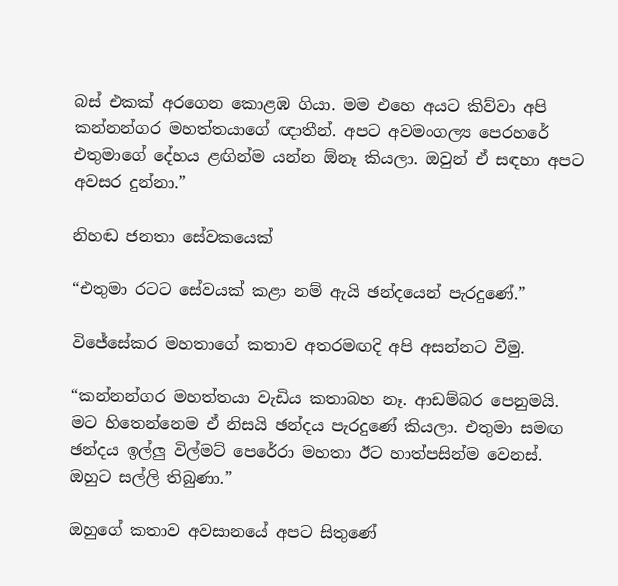බස් එකක් අරගෙන කොළඹ ගියා. මම එහෙ අයට කිව්වා අපි කන්නන්ගර මහත්තයාගේ ඥාතීන්. අපට අවමංගල්‍ය පෙරහරේ එතුමාගේ දේහය ළඟින්ම යන්න ඕනෑ කියලා. ඔවුන් ඒ සඳහා අපට අවසර දුන්නා.”

නිහඬ ජනතා සේවකයෙක්

“එතුමා රටට සේවයක් කළා නම් ඇයි ඡන්දයෙන් පැරදුණේ.”

විජේසේකර මහතාගේ කතාව අතරමඟදි අපි අසන්නට වීමු.

“කන්නන්ගර මහත්තයා වැඩිය කතාබහ නෑ. ආඩම්බර පෙනුමයි. මට හිතෙන්නෙම ඒ නිසයි ඡන්දය පැරදුණේ කියලා. එතුමා සමඟ ඡන්දය ඉල්ලු විල්මට් පෙරේරා මහතා ඊට හාත්පසින්ම වෙනස්. ඔහුට සල්ලි තිබුණා.”

ඔහුගේ කතාව අවසානයේ අපට සිතුණේ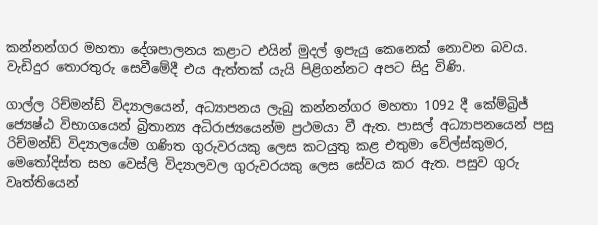කන්නන්ගර මහතා දේශපාලනය කළාට එයින් මුදල් ඉපැයු කෙනෙක් නොවන බවය. වැඩිදුර තොරතුරු සෙවීමේදී එය ඇත්තක් යැයි පිළිගන්නට අපට සිදු විණි.

ගාල්ල රිච්මන්ඩ් විද්‍යාලයෙන්, අධ්‍යාපනය ලැබු කන්නන්ගර මහතා 1092 දී කේම්බ්‍රිජ් ජ්‍යෙෂ්ඨ විභාගයෙන් බ්‍රිතාන්‍ය අධිරාජ්‍යයෙන්ම ප්‍රථමයා වී ඇත. පාසල් අධ්‍යාපනයෙන් පසු රිච්මන්ඩ් විද්‍යාලයේම ගණිත ගුරුවරයකු ලෙස කටයුතු කළ එතුමා වේල්ස්කුමර, මෙතෝදිස්ත සහ වෙස්ලි විද්‍යාලවල ගුරුවරයකු ලෙස සේවය කර ඇත. පසුව ගුරු වෘත්තියෙන්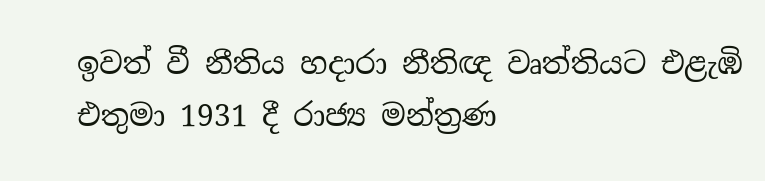ඉවත් වී නීතිය හදාරා නීතිඥ වෘත්තියට එළැඹි එතුමා 1931 දී රාජ්‍ය මන්ත්‍රණ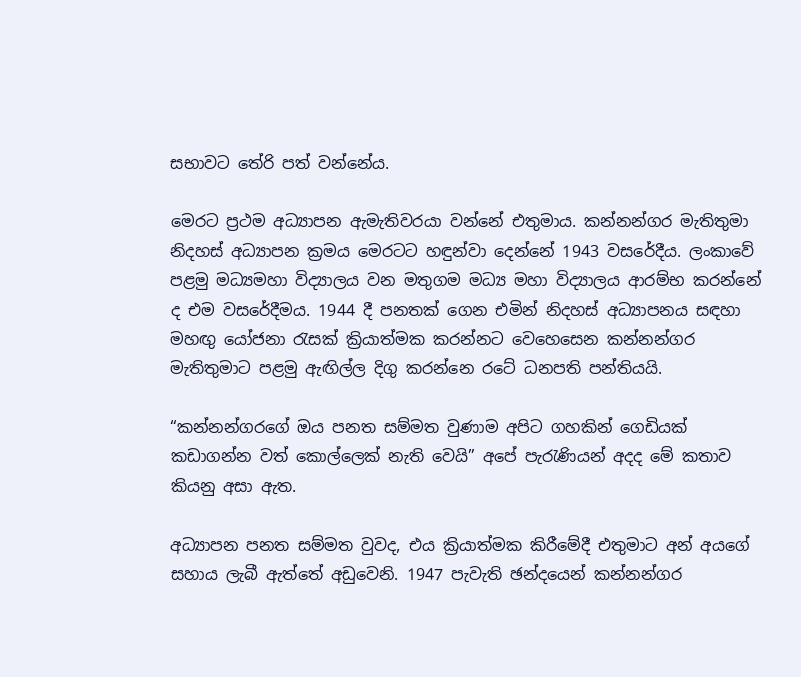සභාවට තේරි පත් වන්නේය.

මෙරට ප්‍රථම අධ්‍යාපන ඇමැතිවරයා වන්නේ එතුමාය. කන්නන්ගර මැතිතුමා නිදහස් අධ්‍යාපන ක්‍රමය මෙරටට හඳුන්වා දෙන්නේ 1943 වසරේදීය. ලංකාවේ පළමු මධ්‍යමහා විද්‍යාලය වන මතුගම මධ්‍ය මහා විද්‍යාලය ආරම්භ කරන්නේ ද එම වසරේදීමය. 1944 දී පනතක් ගෙන එමින් නිදහස් අධ්‍යාපනය සඳහා මහඟු යෝජනා රැසක් ක්‍රියාත්මක කරන්නට වෙහෙසෙන කන්නන්ගර මැතිතුමාට පළමු ඇඟිල්ල දිගු කරන්නෙ රටේ ධනපති පන්තියයි.

“කන්නන්ගරගේ ඔය පනත සම්මත වුණාම අපිට ගහකින් ගෙඩියක් කඩාගන්න වත් කොල්ලෙක් නැති වෙයි” අපේ පැරැණියන් අදද මේ කතාව කියනු අසා ඇත.

අධ්‍යාපන පනත සම්මත වුවද, එය ක්‍රියාත්මක කිරීමේදී එතුමාට අන් අයගේ සහාය ලැබී ඇත්තේ අඩුවෙනි. 1947 පැවැති ඡන්දයෙන් කන්නන්ගර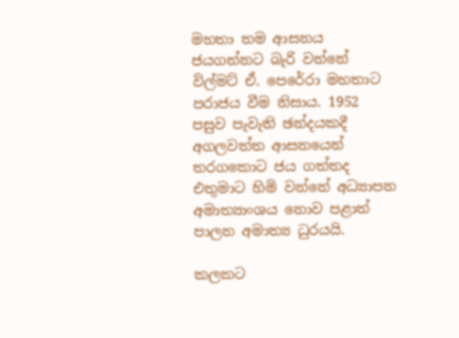මහතා තම ආසනය ජයගන්නට බැරි වන්නේ විල්මට් ඒ. පෙරේරා මහතාට පරාජය වීම නිසාය. 1952 පසුව පැවැති ඡන්දයකදී අගලවත්ත ආසනයෙන් තරගකොට ජය ගත්තද එතුමාට හිමි වන්නේ අධ්‍යාපන අමාත්‍යාංශය නොව පළාත් පාලන අමාත්‍ය ධුරයයි.

කලකට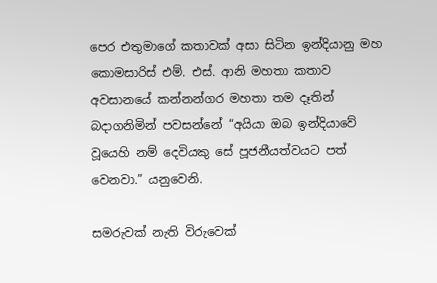පෙර එතුමාගේ කතාවක් අසා සිටින ඉන්දියානු මහ කොමසාරිස් එම්. එස්. ආනි මහතා කතාව අවසානයේ කන්නන්ගර මහතා තම දෑතින් බදාගනිමින් පවසන්නේ “අයියා ඔබ ඉන්දියාවේ වූයෙහි නම් දෙවියකු සේ පූජනීයත්වයට පත් වෙනවා.” යනුවෙනි.

සමරුවක් නැති විරුවෙක්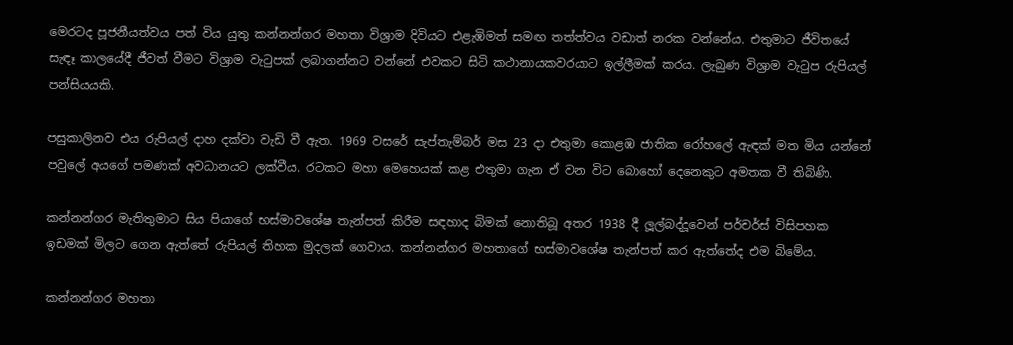මෙරටද පූජනීයත්වය පත් විය යුතු කන්නන්ගර මහතා විශ්‍රාම දිවියට එළැඹිමත් සමඟ තත්ත්වය වඩාත් නරක වන්නේය. එතුමාට ජීවිතයේ සැඳෑ කාලයේදී ජීවත් වීමට විශ්‍රාම වැටුපක් ලබාගන්නට වන්නේ එවකට සිටි කථානායකවරයාට ඉල්ලීමක් කරය. ලැබුණ විශ්‍රාම වැටුප රුපියල් පන්සියයකි.

පසුකාලිනව එය රුපියල් දාහ දක්වා වැඩි වී ඇත. 1969 වසරේ සැප්තැම්බර් මස 23 දා එතුමා කොළඹ ජාතික රෝහලේ ඇඳක් මත මිය යන්නේ පවුලේ අයගේ පමණක් අවධානයට ලක්වීය. රටකට මහා මෙහෙයක් කළ එතුමා ගැන ඒ වන විට බොහෝ දෙනෙකුට අමතක වී තිබිණි.

කන්නන්ගර මැතිතුමාට සිය පියාගේ භස්මාවශේෂ තැන්පත් කිරීම සඳහාද බිමක් නොතිබූ අතර 1938 දී ලූල්බද්දූවෙන් පර්චර්ස් විසිපහක ඉඩමක් මිලට ගෙන ඇත්තේ රුපියල් තිහක මුදලක් ගෙවාය. කන්නන්ගර මහතාගේ භස්මාවශේෂ තැන්පත් කර ඇත්තේද එම බිමේය.

කන්නන්ගර මහතා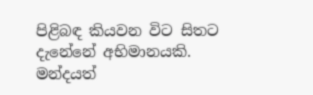පිළිබඳ කියවන විට සිතට දැනේනේ අභිමානයකි. මන්දයත්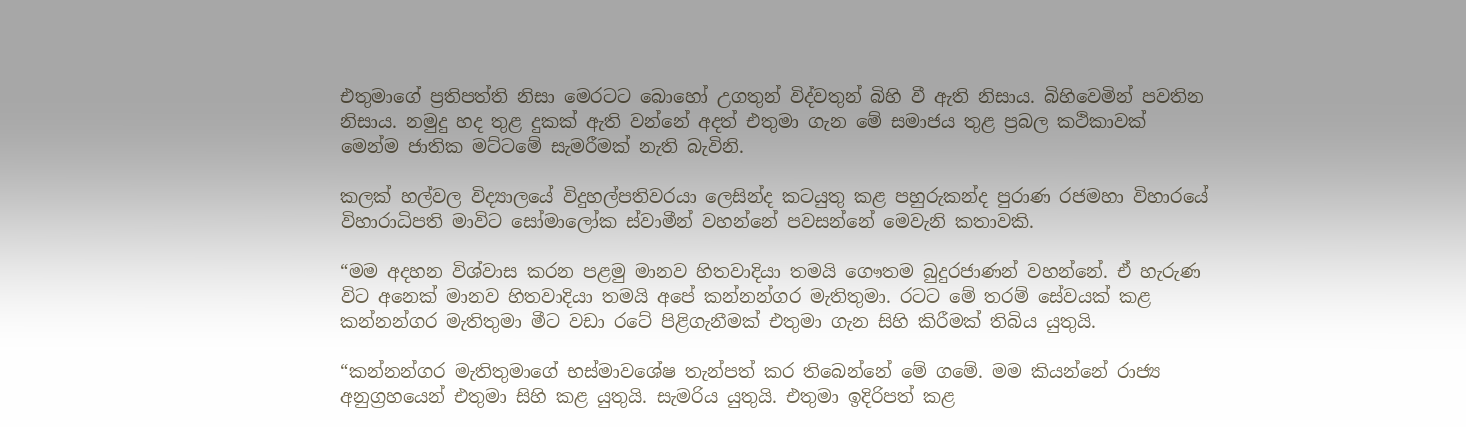එතුමාගේ ප්‍රතිපත්ති නිසා මෙරටට බොහෝ උගතුන් විද්වතුන් බිහි වී ඇති නිසාය. බිහිවෙමින් පවතින නිසාය. නමුදු හද තුළ දුකක් ඇති වන්නේ අදත් එතුමා ගැන මේ සමාජය තුළ ප්‍රබල කථිකාවක් මෙන්ම ජාතික මට්ටමේ සැමරීමක් නැති බැවිනි.

කලක් හල්වල විද්‍යාලයේ විදුහල්පතිවරයා ලෙසින්ද කටයුතු කළ පහුරුකන්ද පුරාණ රජමහා විහාරයේ විහාරාධිපති මාවිට සෝමාලෝක ස්වාමීන් වහන්නේ පවසන්නේ මෙවැනි කතාවකි.

“මම අදහන විශ්වාස කරන පළමු මානව හිතවාදියා තමයි ගෞතම බුදුරජාණන් වහන්නේ. ඒ හැරුණ විට අනෙක් මානව හිතවාදියා තමයි අපේ කන්නන්ගර මැතිතුමා. රටට මේ තරම් සේවයක් කළ කන්නන්ගර මැතිතුමා මීට වඩා රටේ පිළිගැනීමක් එතුමා ගැන සිහි කිරීමක් තිබිය යුතුයි.

“කන්නන්ගර මැතිතුමාගේ භස්මාවශේෂ තැන්පත් කර තිබෙන්නේ මේ ගමේ. මම කියන්නේ රාජ්‍ය අනුග්‍රහයෙන් එතුමා සිහි කළ යුතුයි. සැමරිය යුතුයි. එතුමා ඉදිරිපත් කළ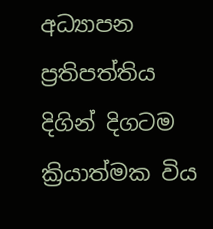අධ්‍යාපන ප්‍රතිපත්තිය දිගින් දිගටම ක්‍රියාත්මක විය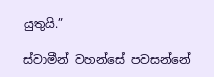යුතුයි.”

ස්වාමීන් වහන්සේ පවසන්නේ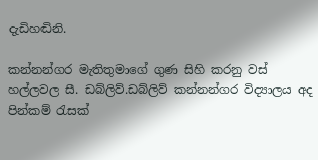දැඩිහඬිනි.

කන්නන්ගර මැතිතුමාගේ ගුණ සිහි කරනු වස් හල්ලවල සී. ඩබ්ලිව්.ඩබ්ලිව් කන්නන්ගර විද්‍යාලය අද පින්කම් රැසක්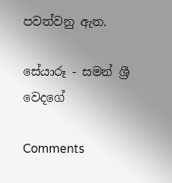පවත්වනු ඇත.

සේයාරූ - සමන් ශ්‍රී වෙදගේ

Comments